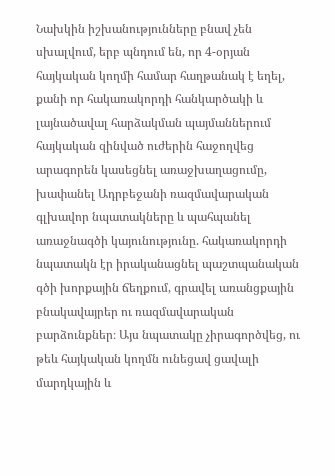Նախկին իշխանությունները բնավ չեն սխալվում, երբ պնդում են, որ 4-օրյան հայկական կողմի համար հաղթանակ է եղել, քանի որ հակառակորդի հանկարծակի և լայնածավալ հարձակման պայմաններում հայկական զինված ուժերին հաջողվեց արագորեն կասեցնել առաջխաղացումը, խափանել Ադրբեջանի ռազմավարական գլխավոր նպատակները և պահպանել առաջնագծի կայունությունը. հակառակորդի նպատակն էր իրականացնել պաշտպանական գծի խորքային ճեղքում, գրավել առանցքային բնակավայրեր ու ռազմավարական բարձունքներ։ Այս նպատակը չիրագործվեց, ու թեև հայկական կողմն ունեցավ ցավալի մարդկային և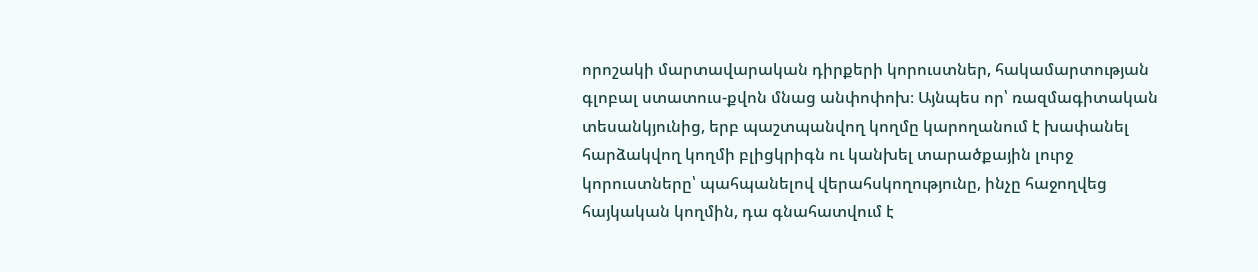որոշակի մարտավարական դիրքերի կորուստներ, հակամարտության գլոբալ ստատուս-քվոն մնաց անփոփոխ։ Այնպես որ՝ ռազմագիտական տեսանկյունից, երբ պաշտպանվող կողմը կարողանում է խափանել հարձակվող կողմի բլիցկրիգն ու կանխել տարածքային լուրջ կորուստները՝ պահպանելով վերահսկողությունը, ինչը հաջողվեց հայկական կողմին, դա գնահատվում է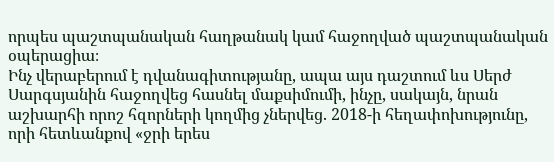որպես պաշտպանական հաղթանակ կամ հաջողված պաշտպանական օպերացիա։
Ինչ վերաբերում է դվանագիտությանը, ապա այս դաշտում ևս Սերժ Սարգսյանին հաջողվեց հասնել մաքսիմումի, ինչը, սակայն, նրան աշխարհի որոշ հզորների կողմից չներվեց. 2018-ի հեղափոխությունը, որի հետևանքով «ջրի երես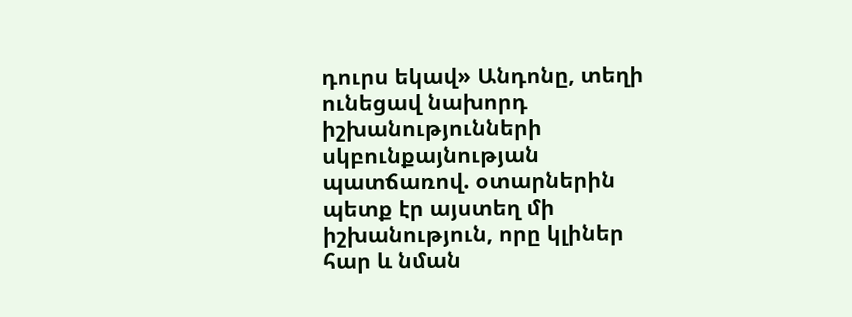դուրս եկավ» Անդոնը, տեղի ունեցավ նախորդ իշխանությունների սկբունքայնության պատճառով. օտարներին պետք էր այստեղ մի իշխանություն, որը կլիներ հար և նման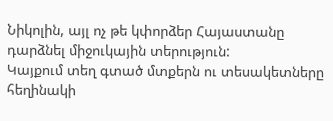Նիկոլին, այլ ոչ թե կփորձեր Հայաստանը դարձնել միջուկային տերություն:
Կայքում տեղ գտած մտքերն ու տեսակետները հեղինակի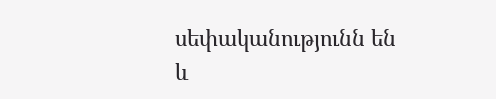սեփականությունն են և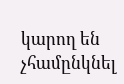կարող են չհամընկնել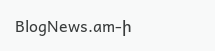BlogNews.am-ի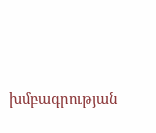խմբագրության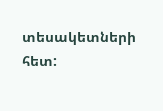տեսակետների հետ: